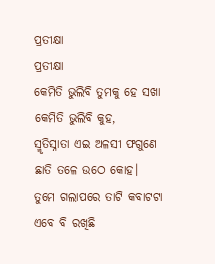ପ୍ରତୀକ୍ଷା
ପ୍ରତୀକ୍ଷା
କେମିତି ଭୁଲିବି ତୁମକୁ ହେ ସଖା
କେମିତି ଭୁଲିବି କୁହ,
ସ୍ମୃତିସ୍ନାତା ଏଇ ଅଳସୀ ଫଗୁଣେ
ଛାତି ତଳେ ଉଠେ କୋହ।
ତୁମେ ଗଲାପରେ ତାଟି କବାଟଟା
ଏବେ ବି ରଖିଛି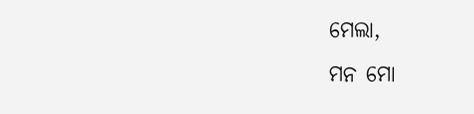ମେଲା,
ମନ ମୋ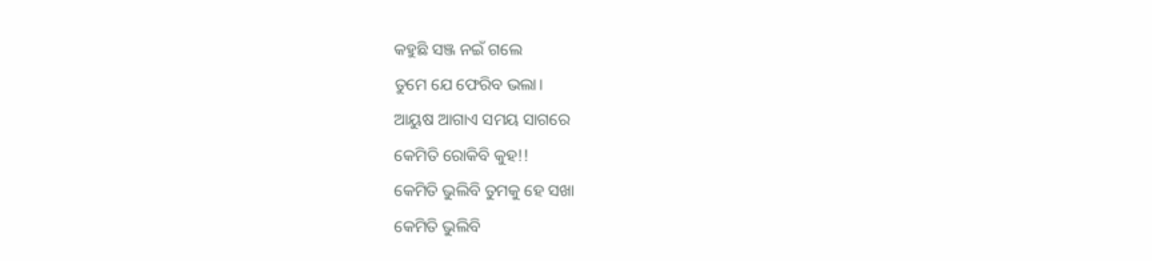କହୁଛି ସଞ୍ଜ ନଇଁ ଗଲେ
ତୁମେ ଯେ ଫେରିବ ଭଲା।
ଆୟୁଷ ଆଗାଏ ସମୟ ସାଗରେ
କେମିତି ରୋକିବି କୁହ!!
କେମିତି ଭୁଲିବି ତୁମକୁ ହେ ସଖା
କେମିତି ଭୁଲିବି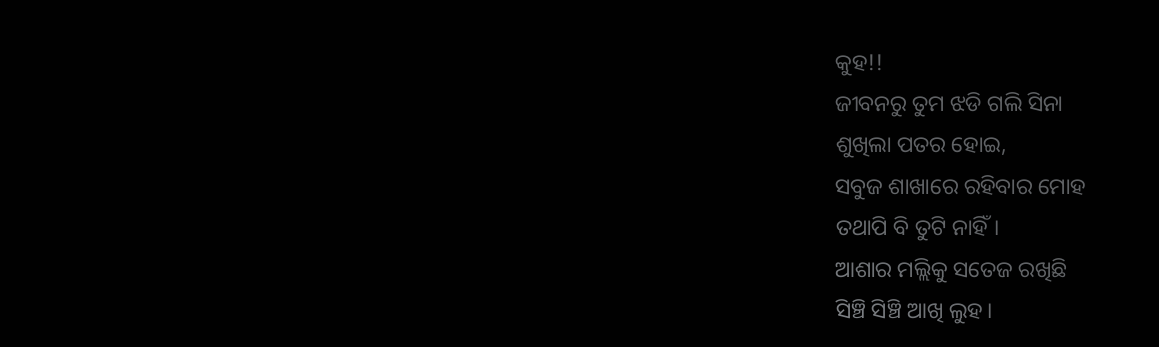କୁହ!!
ଜୀବନରୁ ତୁମ ଝଡି ଗଲି ସିନା
ଶୁଖିଲା ପତର ହୋଇ,
ସବୁଜ ଶାଖାରେ ରହିବାର ମୋହ
ତଥାପି ବି ତୁଟି ନାହିଁ।
ଆଶାର ମଲ୍ଲିକୁ ସତେଜ ରଖିଛି
ସିଞ୍ଚି ସିଞ୍ଚି ଆଖି ଲୁହ।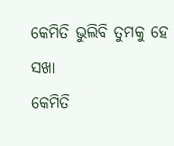କେମିତି ଭୁଲିବି ତୁମକୁ ହେ ସଖା
କେମିତି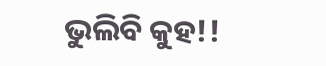ଭୁଲିବି କୁହ!!